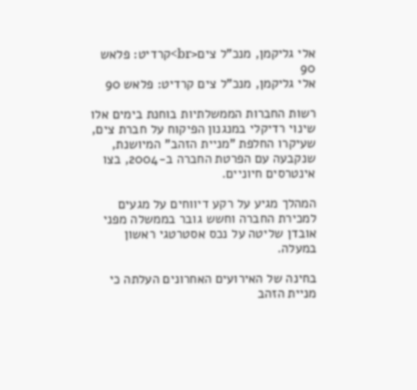אלי גליקמן, מנכ"ל צים<br>קרדיט: פלאש 90
אלי גליקמן, מנכ"ל צים קרדיט: פלאש 90

רשות החברות הממשלתיות בוחנת בימים אלו שינוי רדיקלי במנגנון הפיקוח על חברת צים, שעיקרו החלפת "מניית הזהב" המיושנת, שנקבעה עם הפרטת החברה ב-2004, בצו אינטרסים חיוניים.

המהלך מגיע על רקע דיווחים על מגעים למכירת החברה וחשש גובר בממשלה מפני אובדן שליטה על נכס אסטרטגי ראשון במעלה.

בחינה של האירועים האחרונים העלתה כי מניית הזהב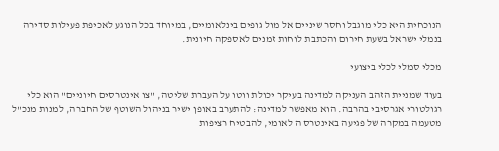הנוכחית היא כלי מוגבל וחסר שיניים אל מול גופים בינלאומיים, במיוחד בכל הנוגע לאכיפת פעילות סדירה בנמלי ישראל בשעת חירום והכתבת לוחות זמנים לאספקה חיונית.

מכלי סמלי לכלי ביצועי

בעוד שמניית הזהב העניקה למדינה בעיקר יכולת ווטו על העברת שליטה, "צו אינטרסים חיוניים" הוא כלי רגולטורי אגרסיבי בהרבה. הוא מאפשר למדינה: להתערב באופן ישיר בניהול השוטף של החברה, למנות מנכ"ל מטעמה במקרה של פגיעה באינטרס ה לאומי, להבטיח רציפות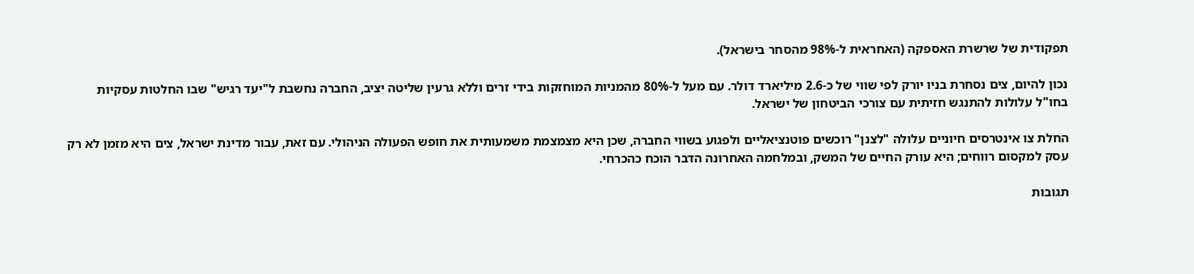תפקודית של שרשרת האספקה (האחראית ל-98% מהסחר בישראל).

נכון להיום, צים נסחרת בניו יורק לפי שווי של כ-2.6 מיליארד דולר. עם מעל ל-80% מהמניות המוחזקות בידי זרים וללא גרעין שליטה יציב, החברה נחשבת ל"יעד רגיש" שבו החלטות עסקיות בחו"ל עלולות להתנגש חזיתית עם צורכי הביטחון של ישראל.

החלת צו אינטרסים חיוניים עלולה "לצנן" רוכשים פוטנציאליים ולפגוע בשווי החברה, שכן היא מצמצמת משמעותית את חופש הפעולה הניהולי. עם זאת, עבור מדינת ישראל, צים היא מזמן לא רק עסק למקסום רווחים; היא עורק החיים של המשק, ובמלחמה האחרונה הדבר הוכח כהכרחי.

תגובות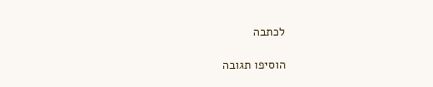לכתבה

הוסיפו תגובה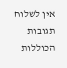אין לשלוח תגובות הכוללות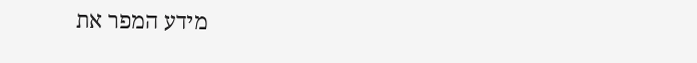מידע המפר את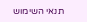תנאי השימוש